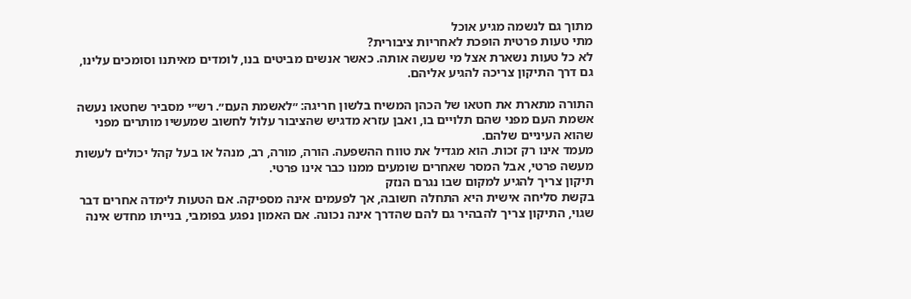מתוך גם לנשמה מגיע אוכל
מתי טעות פרטית הופכת לאחריות ציבורית?
לא כל טעות נשארת אצל מי שעשה אותה. כאשר אנשים מביטים בנו, לומדים מאיתנו וסומכים עלינו, גם דרך התיקון צריכה להגיע אליהם.

התורה מתארת את חטאו של הכהן המשיח בלשון חריגה: ״לאשמת העם״. רש״י מסביר שחטאו נעשה אשמת העם מפני שהם תלויים בו, ואבן עזרא מדגיש שהציבור עלול לחשוב שמעשיו מותרים מפני שהוא העיניים שלהם.
מעמד אינו רק זכות. הוא מגדיל את טווח ההשפעה. הורה, מורה, רב, מנהל או בעל קהל יכולים לעשות מעשה פרטי, אבל המסר שאחרים שומעים ממנו כבר אינו פרטי.
תיקון צריך להגיע למקום שבו נגרם הנזק
בקשת סליחה אישית היא התחלה חשובה, אך לפעמים אינה מספיקה. אם הטעות לימדה אחרים דבר שגוי, התיקון צריך להבהיר גם להם שהדרך אינה נכונה. אם האמון נפגע בפומבי, בנייתו מחדש אינה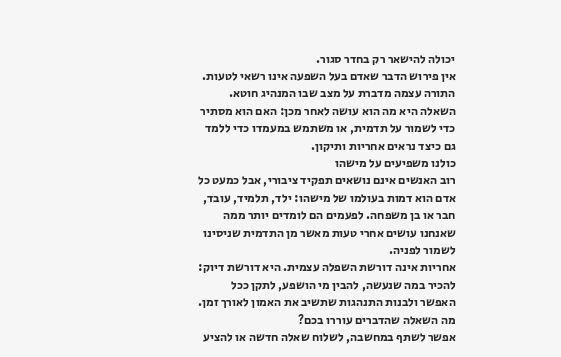יכולה להישאר רק בחדר סגור.
אין פירוש הדבר שאדם בעל השפעה אינו רשאי לטעות. התורה עצמה מדברת על מצב שבו המנהיג חוטא. השאלה היא מה הוא עושה לאחר מכן: האם הוא מסתיר כדי לשמור על תדמית, או משתמש במעמדו כדי ללמד גם כיצד נראים אחריות ותיקון.
כולנו משפיעים על מישהו
רוב האנשים אינם נושאים תפקיד ציבורי, אבל כמעט כל אדם הוא דמות בעולמו של מישהו: ילד, תלמיד, עובד, חבר או בן משפחה. לפעמים הם לומדים יותר ממה שאנחנו עושים אחרי טעות מאשר מן התדמית שניסינו לשמור לפניה.
אחריות אינה דורשת השפלה עצמית. היא דורשת דיוק: להכיר במה שנעשה, להבין מי הושפע, לתקן ככל האפשר ולבנות התנהגות שתשיב את האמון לאורך זמן.
מה השאלה שהדברים עוררו בכם?
אפשר לשתף במחשבה, לשלוח שאלה חדשה או להציע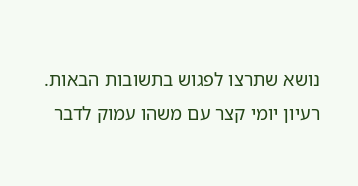נושא שתרצו לפגוש בתשובות הבאות.
רעיון יומי קצר עם משהו עמוק לדבר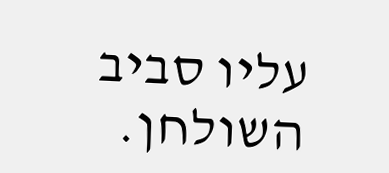עליו סביב השולחן.